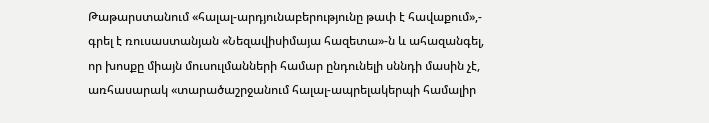Թաթարստանում «հալալ-արդյունաբերությունը թափ է հավաքում»,- գրել է ռուսաստանյան «Նեզավիսիմայա հազետա»-ն և ահազանգել, որ խոսքը միայն մուսուլմանների համար ընդունելի սննդի մասին չէ, առհասարակ «տարածաշրջանում հալալ-ապրելակերպի համալիր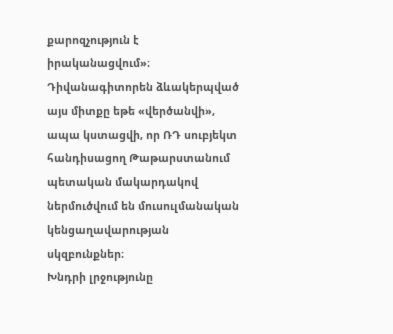քարոզչություն է իրականացվում»։
Դիվանագիտորեն ձևակերպված այս միտքը եթե «վերծանվի», ապա կստացվի, որ ՌԴ սուբյեկտ հանդիսացող Թաթարստանում պետական մակարդակով ներմուծվում են մուսուլմանական կենցաղավարության սկզբունքներ։
Խնդրի լրջությունը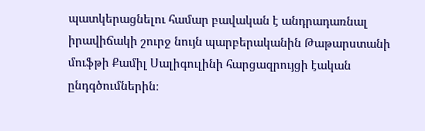պատկերացնելու համար բավական է անդրադառնալ իրավիճակի շուրջ նույն պարբերականին Թաթարստանի մուֆթի Քամիլ Սալիգուլինի հարցազրույցի էական ընդգծումներին։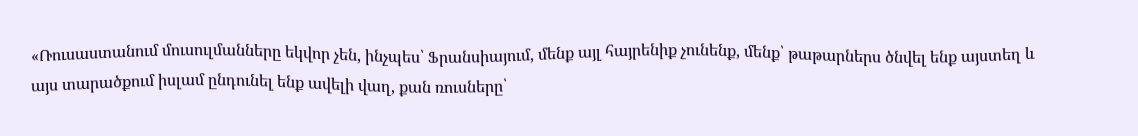«Ռուսաստանում մուսուլմանները եկվոր չեն, ինչպես՝ Ֆրանսիայում, մենք այլ հայրենիք չունենք, մենք՝ թաթարներս ծնվել ենք այստեղ և այս տարածքում իսլամ ընդունել ենք ավելի վաղ, քան ռուսները՝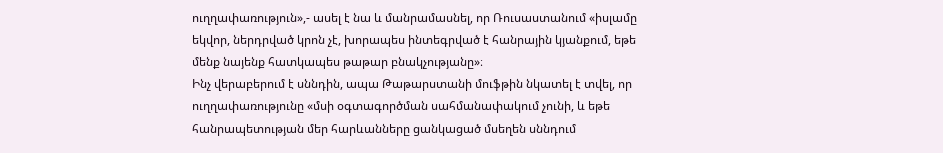ուղղափառություն»,- ասել է նա և մանրամասնել, որ Ռուսաստանում «իսլամը եկվոր, ներդրված կրոն չէ, խորապես ինտեգրված է հանրային կյանքում, եթե մենք նայենք հատկապես թաթար բնակչությանը»։
Ինչ վերաբերում է սննդին, ապա Թաթարստանի մուֆթին նկատել է տվել, որ ուղղափառությունը «մսի օգտագործման սահմանափակում չունի, և եթե հանրապետության մեր հարևանները ցանկացած մսեղեն սննդում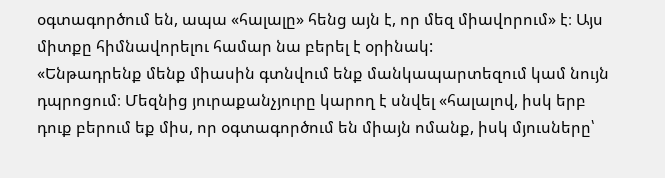օգտագործում են, ապա «հալալը» հենց այն է, որ մեզ միավորում» է։ Այս միտքը հիմնավորելու համար նա բերել է օրինակ:
«Ենթադրենք մենք միասին գտնվում ենք մանկապարտեզում կամ նույն դպրոցում։ Մեզնից յուրաքանչյուրը կարող է սնվել «հալալով, իսկ երբ դուք բերում եք միս, որ օգտագործում են միայն ոմանք, իսկ մյուսները՝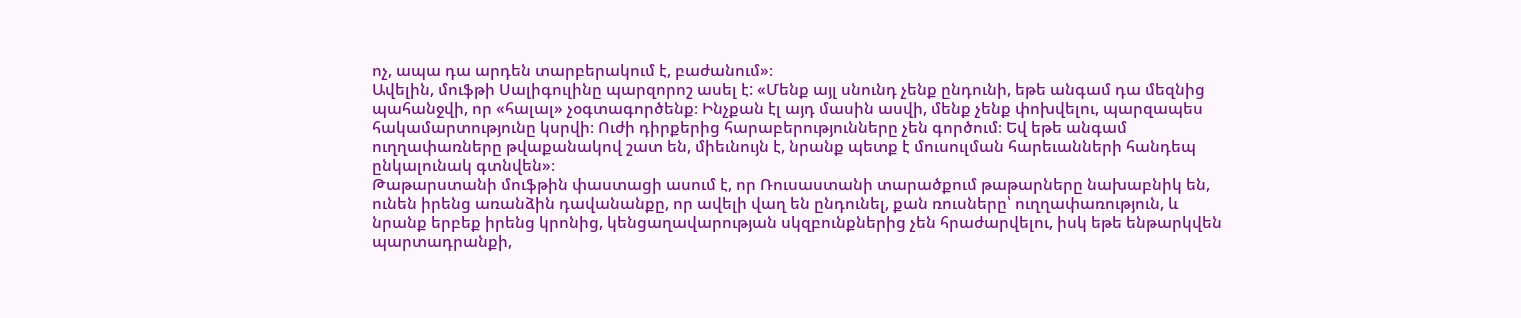ոչ, ապա դա արդեն տարբերակում է, բաժանում»։
Ավելին, մուֆթի Սալիգուլինը պարզորոշ ասել է: «Մենք այլ սնունդ չենք ընդունի, եթե անգամ դա մեզնից պահանջվի, որ «հալալ» չօգտագործենք։ Ինչքան էլ այդ մասին ասվի, մենք չենք փոխվելու, պարզապես հակամարտությունը կսրվի։ Ուժի դիրքերից հարաբերությունները չեն գործում։ Եվ եթե անգամ ուղղափառները թվաքանակով շատ են, միեւնույն է, նրանք պետք է մուսուլման հարեւանների հանդեպ ընկալունակ գտնվեն»։
Թաթարստանի մուֆթին փաստացի ասում է, որ Ռուսաստանի տարածքում թաթարները նախաբնիկ են, ունեն իրենց առանձին դավանանքը, որ ավելի վաղ են ընդունել, քան ռուսները՝ ուղղափառություն, և նրանք երբեք իրենց կրոնից, կենցաղավարության սկզբունքներից չեն հրաժարվելու, իսկ եթե ենթարկվեն պարտադրանքի,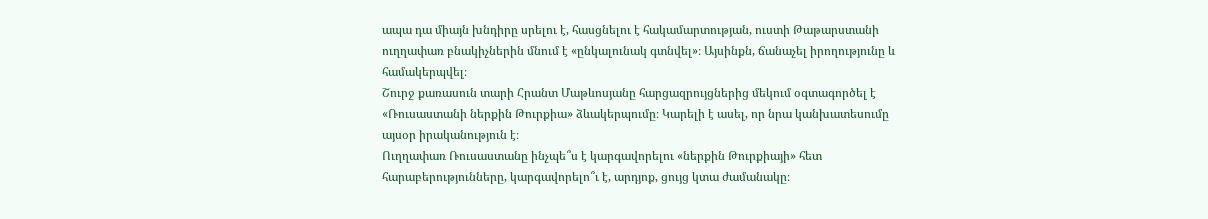ապա դա միայն խնդիրը սրելու է, հասցնելու է հակամարտության, ուստի Թաթարստանի ուղղափառ բնակիչներին մնում է «ընկալունակ գտնվել»։ Այսինքն, ճանաչել իրողությունը և համակերպվել։
Շուրջ քառասուն տարի Հրանտ Մաթևոսյանը հարցազրույցներից մեկում օգտագործել է «Ռուսաստանի ներքին Թուրքիա» ձևակերպումը։ Կարելի է ասել, որ նրա կանխատեսումը այսօր իրականություն է։
Ուղղափառ Ռուսաստանը ինչպե՞ս է կարգավորելու «ներքին Թուրքիայի» հետ հարաբերությունները, կարգավորելո՞ւ է, արդյոք, ցույց կտա ժամանակը։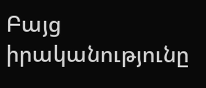Բայց իրականությունը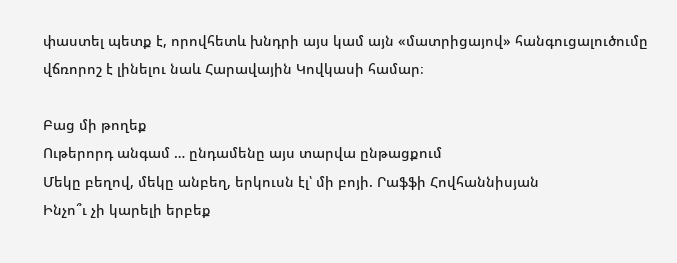փաստել պետք է, որովհետև խնդրի այս կամ այն «մատրիցայով» հանգուցալուծումը վճռորոշ է լինելու նաև Հարավային Կովկասի համար։

Բաց մի թողեք
Ութերորդ անգամ … ընդամենը այս տարվա ընթացքում
Մեկը բեղով, մեկը անբեղ, երկուսն էլ՝ մի բոյի. Րաֆֆի Հովհաննիսյան
Ինչո՞ւ չի կարելի երբեք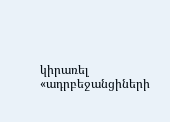կիրառել «ադրբեջանցիների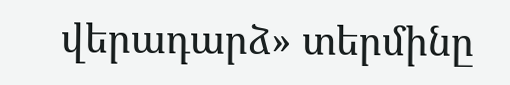վերադարձ» տերմինը